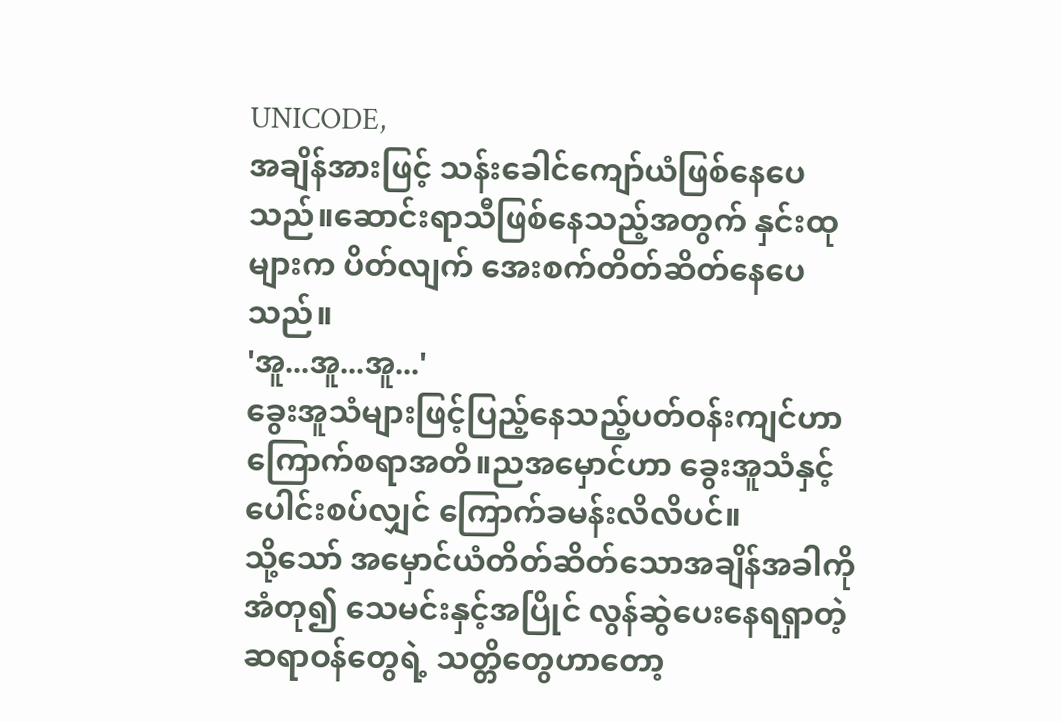UNICODE,
အချိန်အားဖြင့် သန်းခေါင်ကျော်ယံဖြစ်နေပေသည်။ဆောင်းရာသီဖြစ်နေသည့်အတွက် နှင်းထုများက ပိတ်လျက် အေးစက်တိတ်ဆိတ်နေပေသည်။
'အူ...အူ...အူ...'
ခွေးအူသံများဖြင့်ပြည့်နေသည့်ပတ်ဝန်းကျင်ဟာ ကြောက်စရာအတိ။ညအမှောင်ဟာ ခွေးအူသံနှင့်ပေါင်းစပ်လျှင် ကြောက်ခမန်းလိလိပင်။
သို့သော် အမှောင်ယံတိတ်ဆိတ်သောအချိန်အခါကိုအံတု၍ သေမင်းနှင့်အပြိုင် လွန်ဆွဲပေးနေရရှာတဲ့ ဆရာဝန်တွေရဲ့ သတ္တိတွေဟာတော့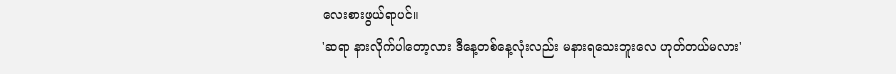လေးစားဖွယ်ရာပင်။
'ဆရာ နားလိုက်ပါတော့လား ဒီနေ့တစ်နေ့လုံးလည်း မနားရသေးဘူးလေ ဟုတ်တယ်မလား'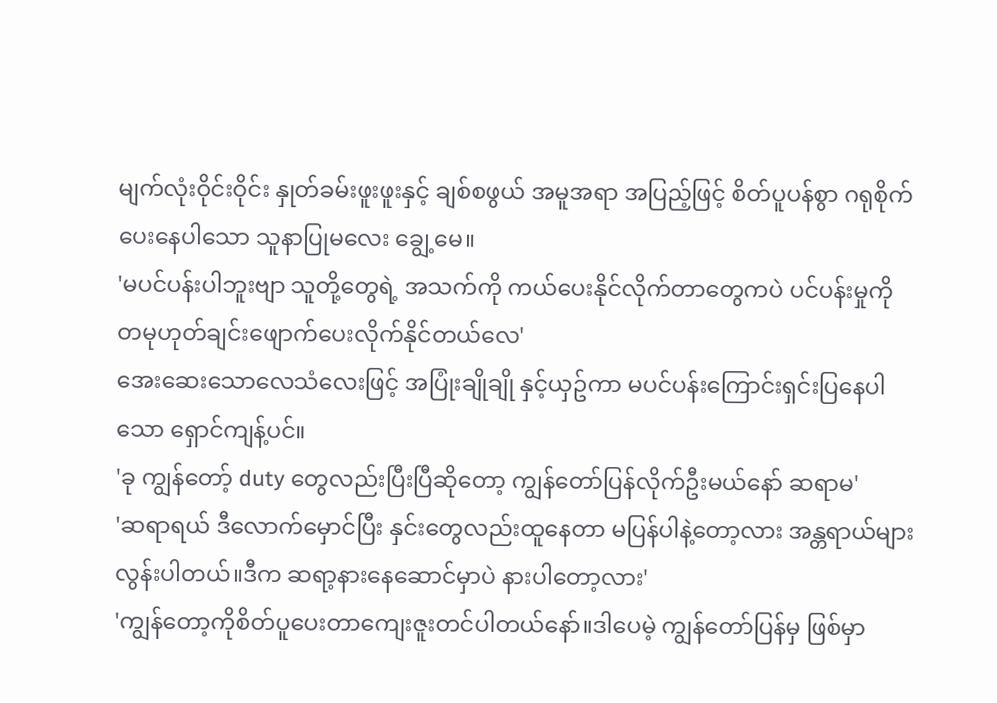မျက်လုံးဝိုင်းဝိုင်း နှုတ်ခမ်းဖူးဖူးနှင့် ချစ်စဖွယ် အမူအရာ အပြည့်ဖြင့် စိတ်ပူပန်စွာ ဂရုစိုက်ပေးနေပါသော သူနာပြုမလေး ချွေ့မေ။
'မပင်ပန်းပါဘူးဗျာ သူတို့တွေရဲ့ အသက်ကို ကယ်ပေးနိုင်လိုက်တာတွေကပဲ ပင်ပန်းမှုကိုတမုဟုတ်ချင်းဖျောက်ပေးလိုက်နိုင်တယ်လေ'
အေးဆေးသောလေသံလေးဖြင့် အပြုံးချိုချို နှင့်ယှဥ်ကာ မပင်ပန်းကြောင်းရှင်းပြနေပါသော ရှောင်ကျန့်ပင်။
'ခု ကျွန်တော့် duty တွေလည်းပြီးပြီဆိုတော့ ကျွန်တော်ပြန်လိုက်ဦးမယ်နော် ဆရာမ'
'ဆရာရယ် ဒီလောက်မှောင်ပြီး နှင်းတွေလည်းထူနေတာ မပြန်ပါနဲ့တော့လား အန္တရာယ်များလွန်းပါတယ်။ဒီက ဆရာ့နားနေဆောင်မှာပဲ နားပါတော့လား'
'ကျွန်တော့ကိုစိတ်ပူပေးတာကျေးဇူးတင်ပါတယ်နော်။ဒါပေမဲ့ ကျွန်တော်ပြန်မှ ဖြစ်မှာ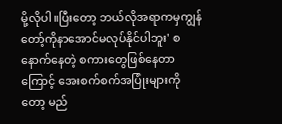မို့လိုပါ။ပြီးတော့ ဘယ်လိုအရာကမှကျွန်တော့်ကိုနာအောင်မလုပ်နိုင်ပါဘူး' စနောက်နေတဲ့ စကားတွေဖြစ်နေတာကြောင့် အေးစက်စက်အပြုံးများကိုတော့ မည်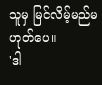သူမှ မြင်လိမ့်မည်မဟုတ်ပေ။
'ဒါ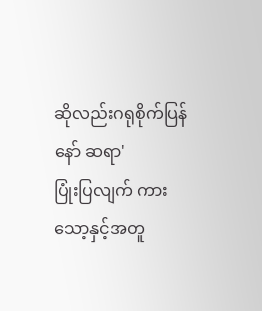ဆိုလည်းဂရုစိုက်ပြန်နော် ဆရာ'
ပြုံးပြလျက် ကားသော့နှင့်အတူ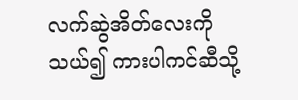လက်ဆွဲအိတ်လေးကိုသယ်၍ ကားပါကင်ဆီသို့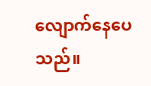လျောက်နေပေသည်။